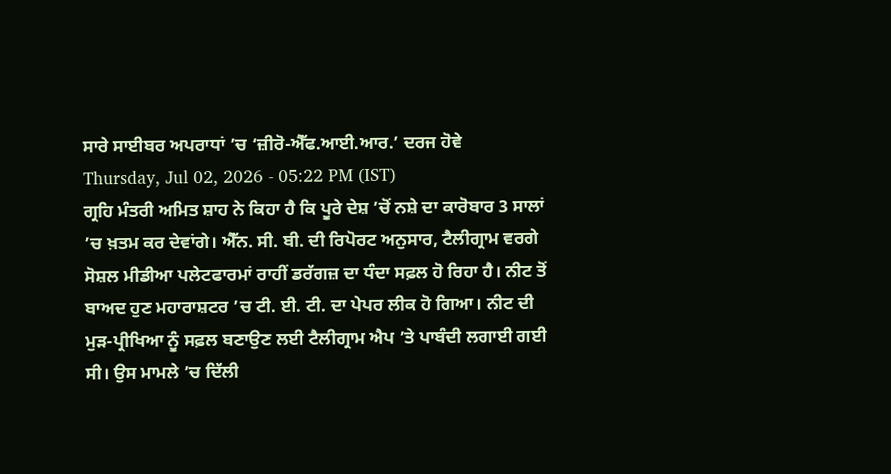ਸਾਰੇ ਸਾਈਬਰ ਅਪਰਾਧਾਂ ’ਚ ‘ਜ਼ੀਰੋ-ਐੱਫ.ਆਈ.ਆਰ.’ ਦਰਜ ਹੋਵੇ
Thursday, Jul 02, 2026 - 05:22 PM (IST)
ਗ੍ਰਹਿ ਮੰਤਰੀ ਅਮਿਤ ਸ਼ਾਹ ਨੇ ਕਿਹਾ ਹੈ ਕਿ ਪੂਰੇ ਦੇਸ਼ ’ਚੋਂ ਨਸ਼ੇ ਦਾ ਕਾਰੋਬਾਰ 3 ਸਾਲਾਂ ’ਚ ਖ਼ਤਮ ਕਰ ਦੇਵਾਂਗੇ। ਐੱਨ. ਸੀ. ਬੀ. ਦੀ ਰਿਪੋਰਟ ਅਨੁਸਾਰ, ਟੈਲੀਗ੍ਰਾਮ ਵਰਗੇ ਸੋਸ਼ਲ ਮੀਡੀਆ ਪਲੇਟਫਾਰਮਾਂ ਰਾਹੀਂ ਡਰੱਗਜ਼ ਦਾ ਧੰਦਾ ਸਫ਼ਲ ਹੋ ਰਿਹਾ ਹੈ। ਨੀਟ ਤੋਂ ਬਾਅਦ ਹੁਣ ਮਹਾਰਾਸ਼ਟਰ ’ਚ ਟੀ. ਈ. ਟੀ. ਦਾ ਪੇਪਰ ਲੀਕ ਹੋ ਗਿਆ। ਨੀਟ ਦੀ ਮੁੜ-ਪ੍ਰੀਖਿਆ ਨੂੰ ਸਫ਼ਲ ਬਣਾਉਣ ਲਈ ਟੈਲੀਗ੍ਰਾਮ ਐਪ ’ਤੇ ਪਾਬੰਦੀ ਲਗਾਈ ਗਈ ਸੀ। ਉਸ ਮਾਮਲੇ ’ਚ ਦਿੱਲੀ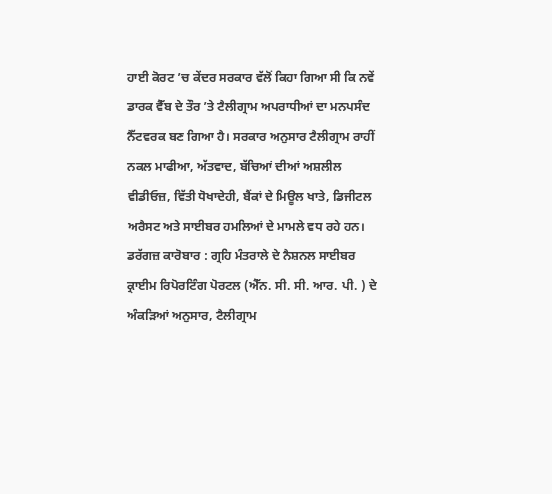ਹਾਈ ਕੋਰਟ ’ਚ ਕੇਂਦਰ ਸਰਕਾਰ ਵੱਲੋਂ ਕਿਹਾ ਗਿਆ ਸੀ ਕਿ ਨਵੇਂ ਡਾਰਕ ਵੈੱਬ ਦੇ ਤੌਰ ’ਤੇ ਟੈਲੀਗ੍ਰਾਮ ਅਪਰਾਧੀਆਂ ਦਾ ਮਨਪਸੰਦ ਨੈੱਟਵਰਕ ਬਣ ਗਿਆ ਹੈ। ਸਰਕਾਰ ਅਨੁਸਾਰ ਟੈਲੀਗ੍ਰਾਮ ਰਾਹੀਂ ਨਕਲ ਮਾਫੀਆ, ਅੱਤਵਾਦ, ਬੱਚਿਆਂ ਦੀਆਂ ਅਸ਼ਲੀਲ ਵੀਡੀਓਜ਼, ਵਿੱਤੀ ਧੋਖਾਦੇਹੀ, ਬੈਂਕਾਂ ਦੇ ਮਿਊਲ ਖਾਤੇ, ਡਿਜੀਟਲ ਅਰੈਸਟ ਅਤੇ ਸਾਈਬਰ ਹਮਲਿਆਂ ਦੇ ਮਾਮਲੇ ਵਧ ਰਹੇ ਹਨ।
ਡਰੱਗਜ਼ ਕਾਰੋਬਾਰ : ਗ੍ਰਹਿ ਮੰਤਰਾਲੇ ਦੇ ਨੈਸ਼ਨਲ ਸਾਈਬਰ ਕ੍ਰਾਈਮ ਰਿਪੋਰਟਿੰਗ ਪੋਰਟਲ (ਐੱਨ. ਸੀ. ਸੀ. ਆਰ. ਪੀ. ) ਦੇ ਅੰਕੜਿਆਂ ਅਨੁਸਾਰ, ਟੈਲੀਗ੍ਰਾਮ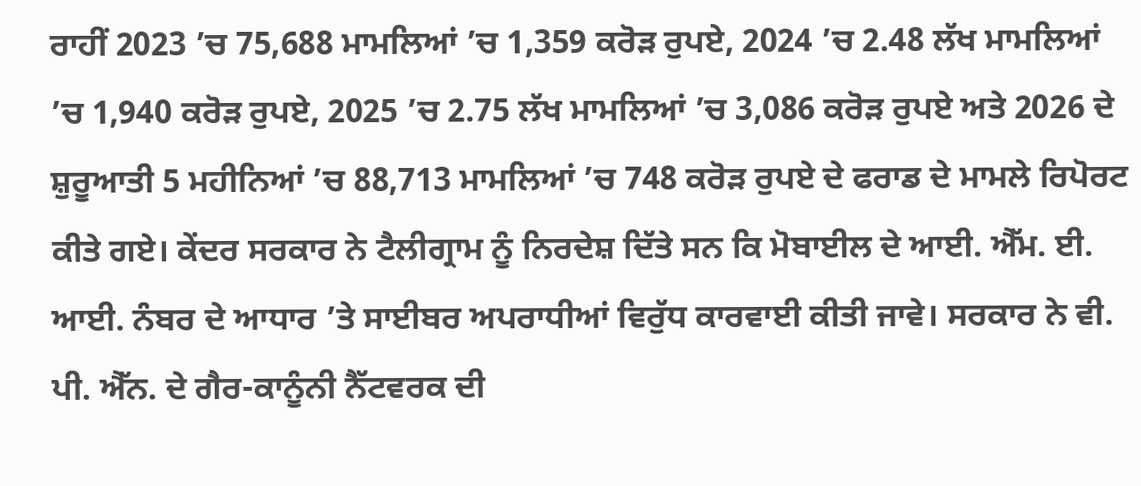ਰਾਹੀਂ 2023 ’ਚ 75,688 ਮਾਮਲਿਆਂ ’ਚ 1,359 ਕਰੋੜ ਰੁਪਏ, 2024 ’ਚ 2.48 ਲੱਖ ਮਾਮਲਿਆਂ ’ਚ 1,940 ਕਰੋੜ ਰੁਪਏ, 2025 ’ਚ 2.75 ਲੱਖ ਮਾਮਲਿਆਂ ’ਚ 3,086 ਕਰੋੜ ਰੁਪਏ ਅਤੇ 2026 ਦੇ ਸ਼ੁਰੂਆਤੀ 5 ਮਹੀਨਿਆਂ ’ਚ 88,713 ਮਾਮਲਿਆਂ ’ਚ 748 ਕਰੋੜ ਰੁਪਏ ਦੇ ਫਰਾਡ ਦੇ ਮਾਮਲੇ ਰਿਪੋਰਟ ਕੀਤੇ ਗਏ। ਕੇਂਦਰ ਸਰਕਾਰ ਨੇ ਟੈਲੀਗ੍ਰਾਮ ਨੂੰ ਨਿਰਦੇਸ਼ ਦਿੱਤੇ ਸਨ ਕਿ ਮੋਬਾਈਲ ਦੇ ਆਈ. ਐੱਮ. ਈ. ਆਈ. ਨੰਬਰ ਦੇ ਆਧਾਰ ’ਤੇ ਸਾਈਬਰ ਅਪਰਾਧੀਆਂ ਵਿਰੁੱਧ ਕਾਰਵਾਈ ਕੀਤੀ ਜਾਵੇ। ਸਰਕਾਰ ਨੇ ਵੀ. ਪੀ. ਐੱਨ. ਦੇ ਗੈਰ-ਕਾਨੂੰਨੀ ਨੈੱਟਵਰਕ ਦੀ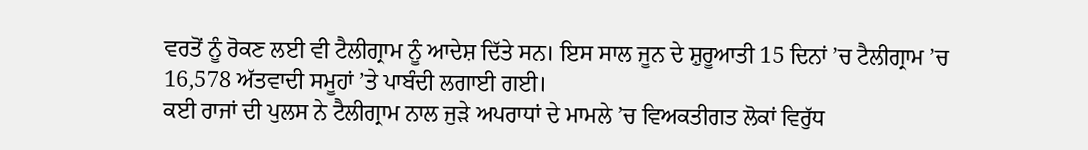ਵਰਤੋਂ ਨੂੰ ਰੋਕਣ ਲਈ ਵੀ ਟੈਲੀਗ੍ਰਾਮ ਨੂੰ ਆਦੇਸ਼ ਦਿੱਤੇ ਸਨ। ਇਸ ਸਾਲ ਜੂਨ ਦੇ ਸ਼ੁਰੂਆਤੀ 15 ਦਿਨਾਂ ’ਚ ਟੈਲੀਗ੍ਰਾਮ ’ਚ 16,578 ਅੱਤਵਾਦੀ ਸਮੂਹਾਂ ’ਤੇ ਪਾਬੰਦੀ ਲਗਾਈ ਗਈ।
ਕਈ ਰਾਜਾਂ ਦੀ ਪੁਲਸ ਨੇ ਟੈਲੀਗ੍ਰਾਮ ਨਾਲ ਜੁੜੇ ਅਪਰਾਧਾਂ ਦੇ ਮਾਮਲੇ ’ਚ ਵਿਅਕਤੀਗਤ ਲੋਕਾਂ ਵਿਰੁੱਧ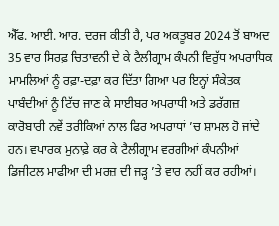ਐੱਫ. ਆਈ. ਆਰ. ਦਰਜ ਕੀਤੀ ਹੈ, ਪਰ ਅਕਤੂਬਰ 2024 ਤੋਂ ਬਾਅਦ 35 ਵਾਰ ਸਿਰਫ਼ ਚਿਤਾਵਨੀ ਦੇ ਕੇ ਟੈਲੀਗ੍ਰਾਮ ਕੰਪਨੀ ਵਿਰੁੱਧ ਅਪਰਾਧਿਕ ਮਾਮਲਿਆਂ ਨੂੰ ਰਫ਼ਾ-ਦਫ਼ਾ ਕਰ ਦਿੱਤਾ ਗਿਆ ਪਰ ਇਨ੍ਹਾਂ ਸੰਕੇਤਕ ਪਾਬੰਦੀਆਂ ਨੂੰ ਟਿੱਚ ਜਾਣ ਕੇ ਸਾਈਬਰ ਅਪਰਾਧੀ ਅਤੇ ਡਰੱਗਜ਼ ਕਾਰੋਬਾਰੀ ਨਵੇਂ ਤਰੀਕਿਆਂ ਨਾਲ ਫਿਰ ਅਪਰਾਧਾਂ ’ਚ ਸ਼ਾਮਲ ਹੋ ਜਾਂਦੇ ਹਨ। ਵਪਾਰਕ ਮੁਨਾਫ਼ੇ ਕਰ ਕੇ ਟੈਲੀਗ੍ਰਾਮ ਵਰਗੀਆਂ ਕੰਪਨੀਆਂ ਡਿਜੀਟਲ ਮਾਫੀਆ ਦੀ ਮਰਜ਼ ਦੀ ਜੜ੍ਹ ’ਤੇ ਵਾਰ ਨਹੀਂ ਕਰ ਰਹੀਆਂ।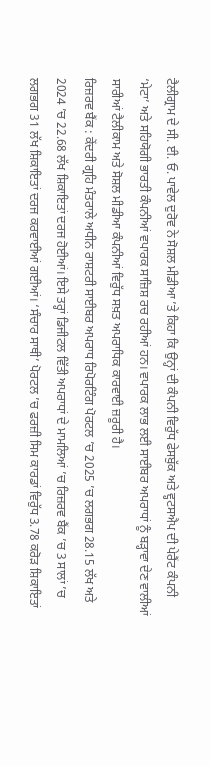ਟੈਲੀਗ੍ਰਾਮ ਦੇ ਸੀ. ਈ. ਓ. ਪਾਵੇਲ ਦੁਰੋਵ ਨੇ ਸੋਸ਼ਲ ਮੀਡੀਆ ’ਤੇ ਕਿਹਾ ਕਿ ਉਨ੍ਹਾਂ ਦੀ ਕੰਪਨੀ ਵਿਰੁੱਧ ਫੇਸਬੁੱਕ ਅਤੇ ਵ੍ਹਟਸਐਪ ਦੀ ਪੇਰੈਂਟ ਕੰਪਨੀ ‘ਮੇਟਾ’ ਅਤੇ ਸਹਿਯੋਗੀ ਭਾਰਤੀ ਕੰਪਨੀਆਂ ਵਪਾਰਕ ਸਾਜ਼ਿਸ਼ ਰਚ ਰਹੀਆਂ ਹਨ। ਵਪਾਰਕ ਲਾਭ ਲਈ ਸਾਈਬਰ ਅਪਰਾਧਾਂ ਨੂੰ ਬੜ੍ਹਾਵਾ ਦੇਣ ਵਾਲੀਆਂ ਸਾਰੀਆਂ ਟੈਲੀਕਾਮ ਅਤੇ ਸੋਸ਼ਲ ਮੀਡੀਆ ਕੰਪਨੀਆਂ ਵਿਰੁੱਧ ਸਖ਼ਤ ਅਪਰਾਧਿਕ ਕਾਰਵਾਈ ਜ਼ਰੂਰੀ ਹੈ।
ਰਿਜ਼ਰਵ ਬੈਂਕ : ਕੇਂਦਰੀ ਗ੍ਰਹਿ ਮੰਤਰਾਲੇ ਅਧੀਨ ਰਾਸ਼ਟਰੀ ਸਾਈਬਰ ਅਪਰਾਧ ਰਿਪੋਰਟਿੰਗ ਪੋਰਟਲ ’ਚ 2025 ’ਚ ਲਗਭਗ 28.15 ਲੱਖ ਅਤੇ 2024 ’ਚ 22.68 ਲੱਖ ਸ਼ਿਕਾਇਤਾਂ ਦਰਜ ਹੋਈਆਂ। ਇਸੇ ਤਰ੍ਹਾਂ ਡਿਜੀਟਲ ਵਿੱਤੀ ਅਪਰਾਧਾਂ ਦੇ ਮਾਮਲਿਆਂ ’ਚ ਰਿਜ਼ਰਵ ਬੈਂਕ ’ਚ 3 ਸਾਲਾਂ ’ਚ ਲਗਭਗ 31 ਲੱਖ ਸ਼ਿਕਾਇਤਾਂ ਦਰਜ ਕਰਵਾਈਆਂ ਗਈਆਂ। ‘ਸੰਚਾਰ ਸਾਥੀ’ ਪੋਰਟਲ ’ਚ ਫਰਜ਼ੀ ਸਿਮ ਕਾਰਡਾਂ ਵਿਰੁੱਧ 3.78 ਕਰੋੜ ਸ਼ਿਕਾਇਤਾਂ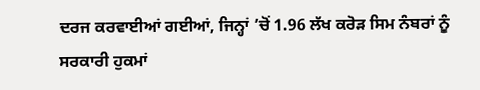ਦਰਜ ਕਰਵਾਈਆਂ ਗਈਆਂ, ਜਿਨ੍ਹਾਂ ’ਚੋਂ 1.96 ਲੱਖ ਕਰੋੜ ਸਿਮ ਨੰਬਰਾਂ ਨੂੰ ਸਰਕਾਰੀ ਹੁਕਮਾਂ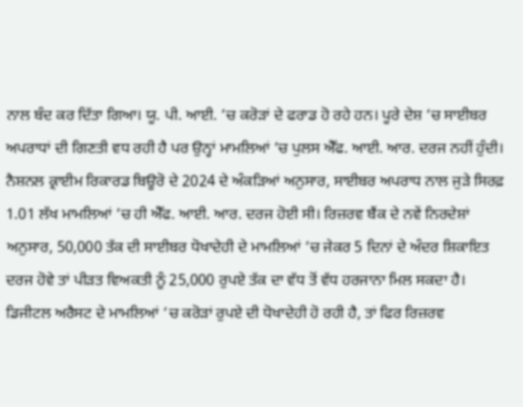ਨਾਲ ਬੰਦ ਕਰ ਦਿੱਤਾ ਗਿਆ। ਯੂ. ਪੀ. ਆਈ. ’ਚ ਕਰੋੜਾਂ ਦੇ ਫਰਾਡ ਹੋ ਰਹੇ ਹਨ। ਪੂਰੇ ਦੇਸ਼ ’ਚ ਸਾਈਬਰ ਅਪਰਾਧਾਂ ਦੀ ਗਿਣਤੀ ਵਧ ਰਹੀ ਹੈ ਪਰ ਉਨ੍ਹਾਂ ਮਾਮਲਿਆਂ ’ਚ ਪੁਲਸ ਐੱਫ. ਆਈ. ਆਰ. ਦਰਜ ਨਹੀਂ ਹੁੰਦੀ। ਨੈਸ਼ਨਲ ਕ੍ਰਾਈਮ ਰਿਕਾਰਡ ਬਿਊਰੋ ਦੇ 2024 ਦੇ ਅੰਕੜਿਆਂ ਅਨੁਸਾਰ, ਸਾਈਬਰ ਅਪਰਾਧ ਨਾਲ ਜੁੜੇ ਸਿਰਫ਼ 1.01 ਲੱਖ ਮਾਮਲਿਆਂ ’ਚ ਹੀ ਐੱਫ. ਆਈ. ਆਰ. ਦਰਜ ਹੋਈ ਸੀ। ਰਿਜ਼ਰਵ ਬੈਂਕ ਦੇ ਨਵੇਂ ਨਿਰਦੇਸ਼ਾਂ ਅਨੁਸਾਰ, 50,000 ਤੱਕ ਦੀ ਸਾਈਬਰ ਧੋਖਾਦੇਹੀ ਦੇ ਮਾਮਲਿਆਂ ’ਚ ਜੇਕਰ 5 ਦਿਨਾਂ ਦੇ ਅੰਦਰ ਸ਼ਿਕਾਇਤ ਦਰਜ ਹੋਵੇ ਤਾਂ ਪੀੜਤ ਵਿਅਕਤੀ ਨੂੰ 25,000 ਰੁਪਏ ਤੱਕ ਦਾ ਵੱਧ ਤੋਂ ਵੱਧ ਹਰਜਾਨਾ ਮਿਲ ਸਕਦਾ ਹੈ। ਡਿਜੀਟਲ ਅਰੈਸਟ ਦੇ ਮਾਮਲਿਆਂ ’ਚ ਕਰੋੜਾਂ ਰੁਪਏ ਦੀ ਧੋਖਾਦੇਹੀ ਹੋ ਰਹੀ ਹੈ, ਤਾਂ ਫਿਰ ਰਿਜ਼ਰਵ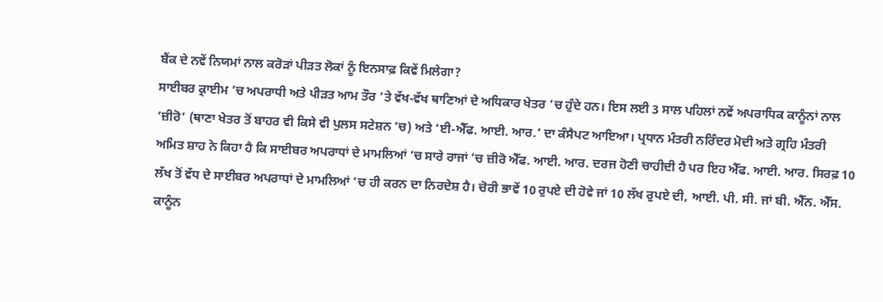ਬੈਂਕ ਦੇ ਨਵੇਂ ਨਿਯਮਾਂ ਨਾਲ ਕਰੋੜਾਂ ਪੀੜਤ ਲੋਕਾਂ ਨੂੰ ਇਨਸਾਫ਼ ਕਿਵੇਂ ਮਿਲੇਗਾ?
ਸਾਈਬਰ ਕ੍ਰਾਈਮ ’ਚ ਅਪਰਾਧੀ ਅਤੇ ਪੀੜਤ ਆਮ ਤੌਰ ’ਤੇ ਵੱਖ-ਵੱਖ ਥਾਣਿਆਂ ਦੇ ਅਧਿਕਾਰ ਖੇਤਰ ’ਚ ਹੁੰਦੇ ਹਨ। ਇਸ ਲਈ 3 ਸਾਲ ਪਹਿਲਾਂ ਨਵੇਂ ਅਪਰਾਧਿਕ ਕਾਨੂੰਨਾਂ ਨਾਲ ‘ਜ਼ੀਰੋ’ (ਥਾਣਾ ਖੇਤਰ ਤੋਂ ਬਾਹਰ ਵੀ ਕਿਸੇ ਵੀ ਪੁਲਸ ਸਟੇਸ਼ਨ ’ਚ) ਅਤੇ ‘ਈ-ਐੱਫ. ਆਈ. ਆਰ.’ ਦਾ ਕੰਸੈਪਟ ਆਇਆ। ਪ੍ਰਧਾਨ ਮੰਤਰੀ ਨਰਿੰਦਰ ਮੋਦੀ ਅਤੇ ਗ੍ਰਹਿ ਮੰਤਰੀ ਅਮਿਤ ਸ਼ਾਹ ਨੇ ਕਿਹਾ ਹੈ ਕਿ ਸਾਈਬਰ ਅਪਰਾਧਾਂ ਦੇ ਮਾਮਲਿਆਂ ’ਚ ਸਾਰੇ ਰਾਜਾਂ ’ਚ ਜ਼ੀਰੋ ਐੱਫ. ਆਈ. ਆਰ. ਦਰਜ ਹੋਣੀ ਚਾਹੀਦੀ ਹੈ ਪਰ ਇਹ ਐੱਫ. ਆਈ. ਆਰ. ਸਿਰਫ਼ 10 ਲੱਖ ਤੋਂ ਵੱਧ ਦੇ ਸਾਈਬਰ ਅਪਰਾਧਾਂ ਦੇ ਮਾਮਲਿਆਂ ’ਚ ਹੀ ਕਰਨ ਦਾ ਨਿਰਦੇਸ਼ ਹੈ। ਚੋਰੀ ਭਾਵੇਂ 10 ਰੁਪਏ ਦੀ ਹੋਵੇ ਜਾਂ 10 ਲੱਖ ਰੁਪਏ ਦੀ, ਆਈ. ਪੀ. ਸੀ. ਜਾਂ ਬੀ. ਐੱਨ. ਐੱਸ. ਕਾਨੂੰਨ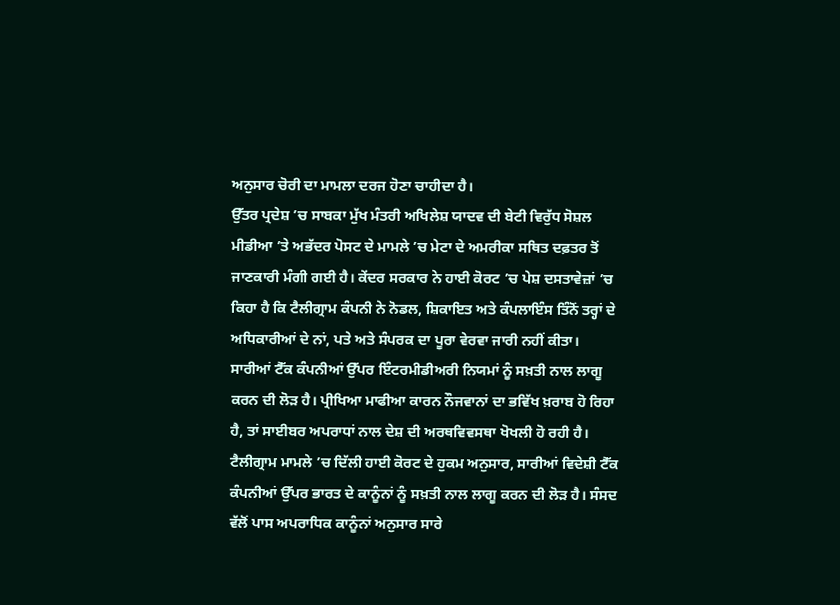ਅਨੁਸਾਰ ਚੋਰੀ ਦਾ ਮਾਮਲਾ ਦਰਜ ਹੋਣਾ ਚਾਹੀਦਾ ਹੈ।
ਉੱਤਰ ਪ੍ਰਦੇਸ਼ ’ਚ ਸਾਬਕਾ ਮੁੱਖ ਮੰਤਰੀ ਅਖਿਲੇਸ਼ ਯਾਦਵ ਦੀ ਬੇਟੀ ਵਿਰੁੱਧ ਸੋਸ਼ਲ ਮੀਡੀਆ ’ਤੇ ਅਭੱਦਰ ਪੋਸਟ ਦੇ ਮਾਮਲੇ ’ਚ ਮੇਟਾ ਦੇ ਅਮਰੀਕਾ ਸਥਿਤ ਦਫ਼ਤਰ ਤੋਂ ਜਾਣਕਾਰੀ ਮੰਗੀ ਗਈ ਹੈ। ਕੇਂਦਰ ਸਰਕਾਰ ਨੇ ਹਾਈ ਕੋਰਟ ’ਚ ਪੇਸ਼ ਦਸਤਾਵੇਜ਼ਾਂ ’ਚ ਕਿਹਾ ਹੈ ਕਿ ਟੈਲੀਗ੍ਰਾਮ ਕੰਪਨੀ ਨੇ ਨੋਡਲ, ਸ਼ਿਕਾਇਤ ਅਤੇ ਕੰਪਲਾਇੰਸ ਤਿੰਨੋਂ ਤਰ੍ਹਾਂ ਦੇ ਅਧਿਕਾਰੀਆਂ ਦੇ ਨਾਂ, ਪਤੇ ਅਤੇ ਸੰਪਰਕ ਦਾ ਪੂਰਾ ਵੇਰਵਾ ਜਾਰੀ ਨਹੀਂ ਕੀਤਾ। ਸਾਰੀਆਂ ਟੈੱਕ ਕੰਪਨੀਆਂ ਉੱਪਰ ਇੰਟਰਮੀਡੀਅਰੀ ਨਿਯਮਾਂ ਨੂੰ ਸਖ਼ਤੀ ਨਾਲ ਲਾਗੂ ਕਰਨ ਦੀ ਲੋੜ ਹੈ। ਪ੍ਰੀਖਿਆ ਮਾਫੀਆ ਕਾਰਨ ਨੌਜਵਾਨਾਂ ਦਾ ਭਵਿੱਖ ਖ਼ਰਾਬ ਹੋ ਰਿਹਾ ਹੈ, ਤਾਂ ਸਾਈਬਰ ਅਪਰਾਧਾਂ ਨਾਲ ਦੇਸ਼ ਦੀ ਅਰਥਵਿਵਸਥਾ ਖੋਖਲੀ ਹੋ ਰਹੀ ਹੈ। ਟੈਲੀਗ੍ਰਾਮ ਮਾਮਲੇ ’ਚ ਦਿੱਲੀ ਹਾਈ ਕੋਰਟ ਦੇ ਹੁਕਮ ਅਨੁਸਾਰ, ਸਾਰੀਆਂ ਵਿਦੇਸ਼ੀ ਟੈੱਕ ਕੰਪਨੀਆਂ ਉੱਪਰ ਭਾਰਤ ਦੇ ਕਾਨੂੰਨਾਂ ਨੂੰ ਸਖ਼ਤੀ ਨਾਲ ਲਾਗੂ ਕਰਨ ਦੀ ਲੋੜ ਹੈ। ਸੰਸਦ ਵੱਲੋਂ ਪਾਸ ਅਪਰਾਧਿਕ ਕਾਨੂੰਨਾਂ ਅਨੁਸਾਰ ਸਾਰੇ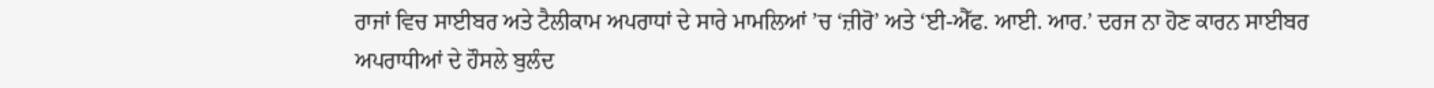ਰਾਜਾਂ ਵਿਚ ਸਾਈਬਰ ਅਤੇ ਟੈਲੀਕਾਮ ਅਪਰਾਧਾਂ ਦੇ ਸਾਰੇ ਮਾਮਲਿਆਂ ’ਚ ‘ਜ਼ੀਰੋ’ ਅਤੇ ‘ਈ-ਐੱਫ. ਆਈ. ਆਰ.’ ਦਰਜ ਨਾ ਹੋਣ ਕਾਰਨ ਸਾਈਬਰ ਅਪਰਾਧੀਆਂ ਦੇ ਹੌਸਲੇ ਬੁਲੰਦ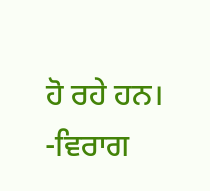ਹੋ ਰਹੇ ਹਨ।
-ਵਿਰਾਗ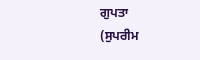ਗੁਪਤਾ
(ਸੁਪਰੀਮ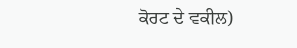ਕੋਰਟ ਦੇ ਵਕੀਲ)